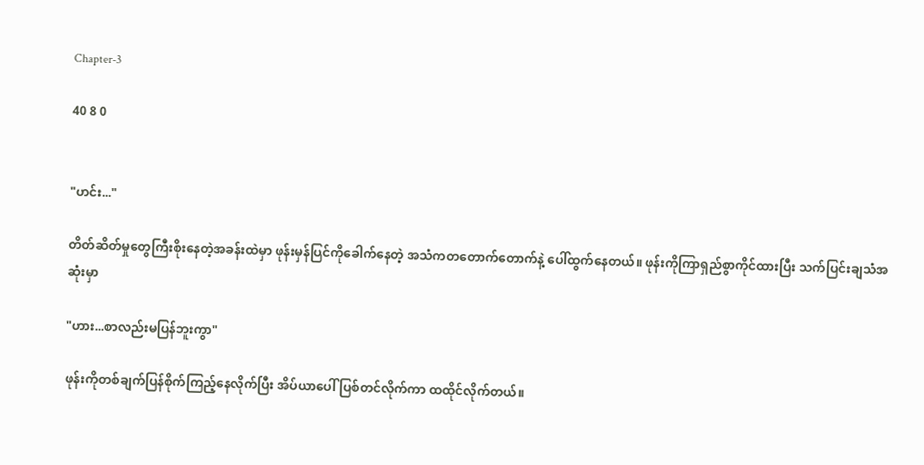Chapter-3

40 8 0


"ဟင်း..."

တိတ်ဆိတ်မှုတွေကြီးစိုးနေတဲ့အခန်းထဲမှာ ဖုန်းမှန်ပြင်ကိုခေါက်နေတဲ့ အသံကတတောက်တောက်နဲ့ ပေါ်ထွက်နေတယ်။ ဖုန်းကိုကြာရှည်စွာကိုင်ထားပြီး သက်ပြင်းချသံအဆုံးမှာ

"ဟား...စာလည်းမပြန်ဘူးကွာ"

ဖုန်းကိုတစ်ချက်ပြန်စိုက်ကြည့်နေလိုက်ပြီး အိပ်ယာပေါ် ပြစ်တင်လိုက်ကာ ထထိုင်လိုက်တယ်။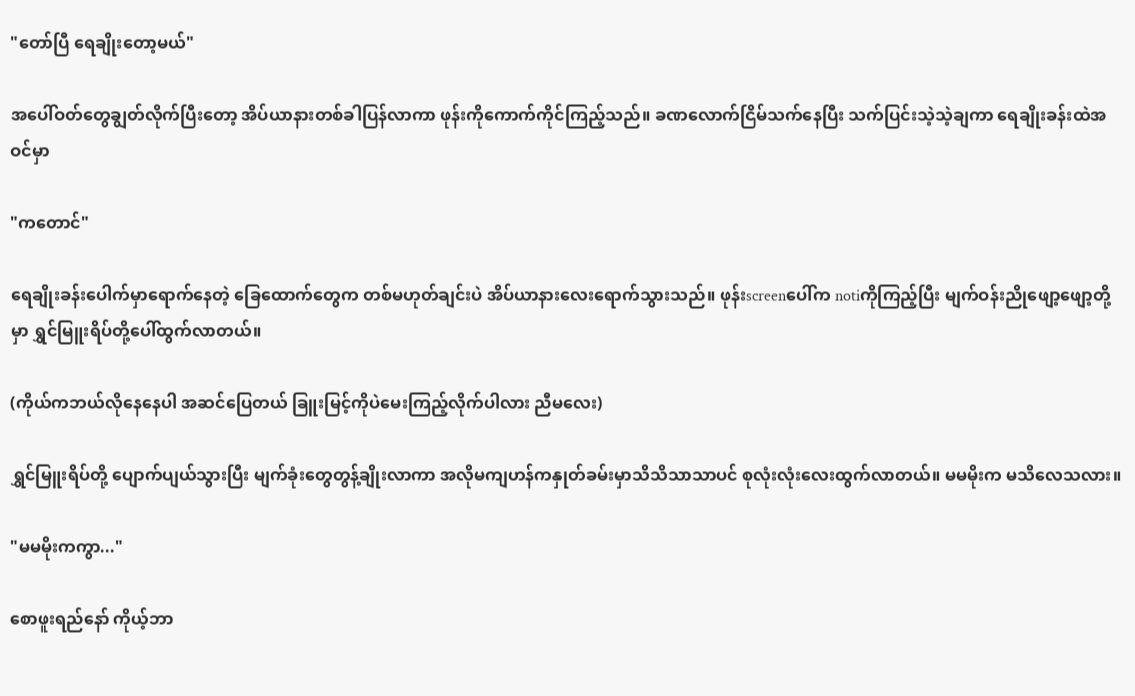"တော်ပြီ ရေချိုး‌တော့မယ်"

အပေါ်ဝတ်တွေချွတ်လိုက်ပြီးတော့ အိပ်ယာနားတစ်ခါပြန်လာကာ ဖုန်းကိုကောက်ကိုင်ကြည့်သည်။ ခဏလောက်ငြိမ်သက်နေပြီး သက်ပြင်းသဲ့သဲ့ချကာ ရေချိုးခန်းထဲအဝင်မှာ

"ကတောင်"

ရေချိုးခန်းပေါက်မှာရောက်နေတဲ့ ခြေထောက်တွေက တစ်မဟုတ်ချင်းပဲ အိပ်ယာနား‌လေးရောက်သွားသည်။ ဖုန်းscreenပေါ်က notiကိုကြည့်ပြီး မျက်ဝန်းညိုဖျော့ဖျော့တို့မှာ ရွှင်မြူးရိပ်တို့ပေါ်ထွက်လာတယ်။

(ကိုယ်ကဘယ်လိုနေနေပါ အဆင်ပြေတယ် ခြူးမြင့်ကိုပဲမေးကြည့်လိုက်ပါလား ညီမလေး)

ရွှင်မြူးရိပ်တို့ ပျောက်ပျယ်သွားပြီး မျက်ခုံးတွေတွန့်ချိုးလာကာ အလိုမကျဟန်ကနှုတ်ခမ်းမှာသိသိသာသာပင် စုလုံးလုံးလေးထွက်လာတယ်။ မမမိုးက မသိလေသလား။

"မမမိုးကကွာ..."

စောဖူးရည်နော် ကိုယ့်ဘာ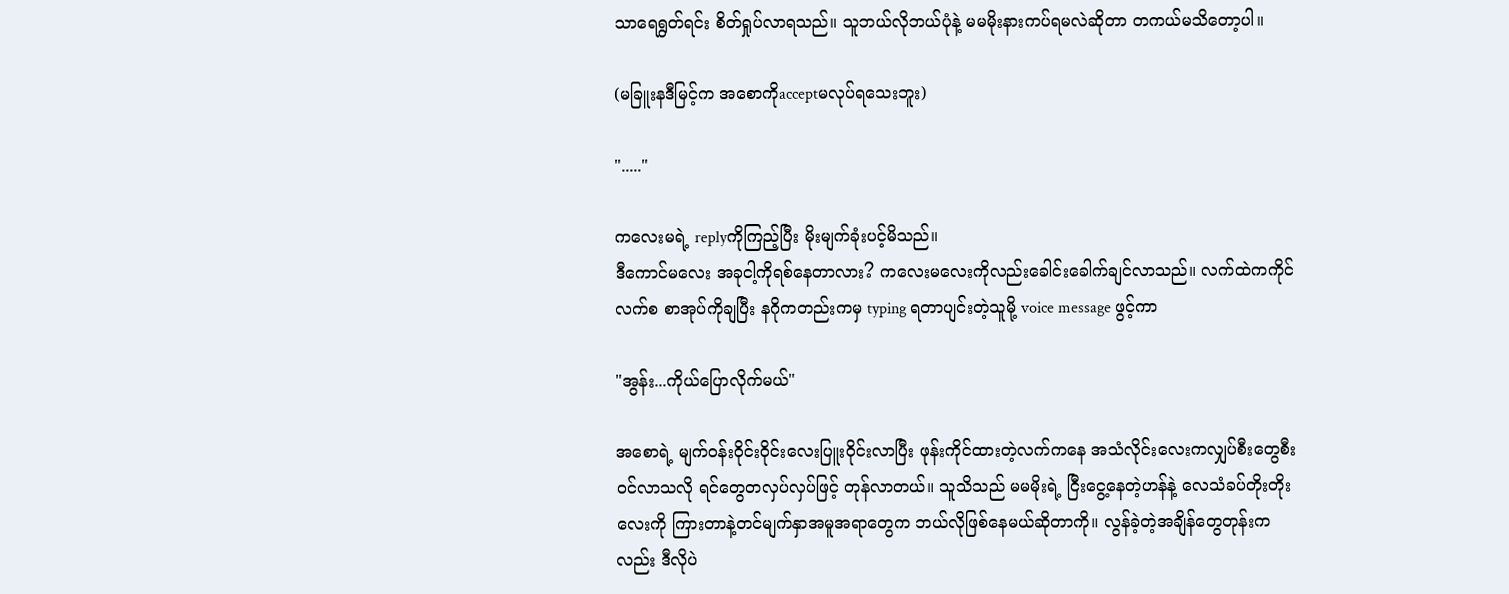သာရေရွတ်ရင်း စိတ်ရှုပ်လာရသည်။ သူဘယ်လိုဘယ်ပုံနဲ့ မမမိုးနားကပ်ရမလဲဆိုတာ တကယ်မသိတော့ပါ။

(မခြူးနဒီမြင့်က အစောကိုacceptမလုပ်ရသေးဘူး)

"....."

ကလေးမရဲ့ replyကိုကြည့်ပြီး မိုးမျက်ခုံးပင့်မိသည်။
ဒီကောင်မလေး အခုငါ့ကိုရစ်နေတာလား? ကလေးမလေးကိုလည်းခေါင်းခေါက်ချင်လာသည်။ လက်ထဲကကိုင်လက်စ စာအုပ်ကိုချပြီး နဂိုကတည်းကမှ typing ရတာပျင်းတဲ့သူမို့ voice message ဖွင့်ကာ

"အွန်း...ကိုယ်ပြောလိုက်မယ်"

အစောရဲ့ မျက်ဝန်းဝိုင်းဝိုင်းလေးပြူးဝိုင်းလာပြီး ဖုန်းကိုင်ထားတဲ့လက်ကနေ အသံလိုင်းလေးကလျှပ်စီးတွေစီးဝင်လာသလို ရင်တွေတလှပ်လှပ်ဖြင့် တုန်လာတယ်။ သူသိသည် မမမိုးရဲ့ ငြီးငွေ့နေတဲ့ဟန်နဲ့ လေသံခပ်တိုးတိုးလေးကို ကြားတာနဲ့တင်မျက်နှာအမူအရာတွေက ဘယ်လိုဖြစ်နေမယ်ဆိုတာကို။ လွန်ခဲ့တဲ့အချိန်တွေတုန်းကလည်း ဒီလိုပဲ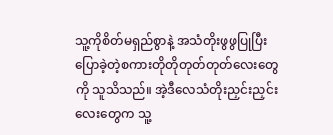သူ့ကိုစိတ်မရှည်စွာနဲ့ အသံတိုးဖွဖွပြုပြီး ပြောခဲ့တဲ့စကားတိုတိုတုတ်တုတ်လေးတွေကို သူသိသည်။ အဲ့ဒီလေသံတိုးညှင်းညှင်းလေးတွေက သူ့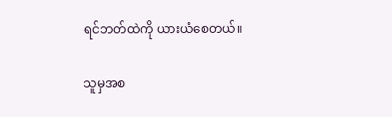ရင်ဘတ်ထဲကို ယားယံစေတယ်။

သူမှအစ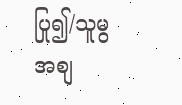ပြု၍/သူမွအစျ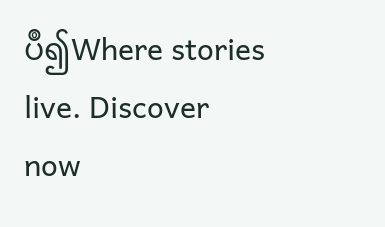ပဳ၍Where stories live. Discover now